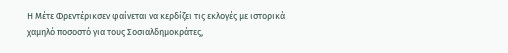Η Μέτε Φρεντέρικσεν φαίνεται να κερδίζει τις εκλογές με ιστορικά χαμηλό ποσοστό για τους Σοσιαλδημοκράτες,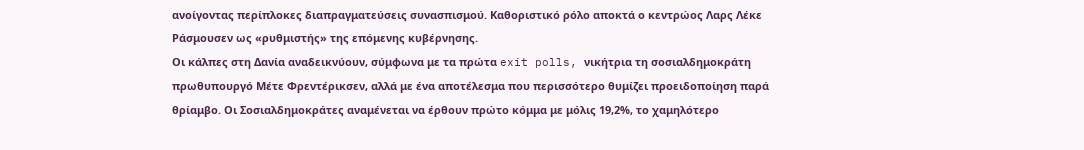ανοίγοντας περίπλοκες διαπραγματεύσεις συνασπισμού. Καθοριστικό ρόλο αποκτά ο κεντρώος Λαρς Λέκε Ράσμουσεν ως «ρυθμιστής» της επόμενης κυβέρνησης.
Οι κάλπες στη Δανία αναδεικνύουν, σύμφωνα με τα πρώτα exit polls, νικήτρια τη σοσιαλδημοκράτη πρωθυπουργό Μέτε Φρεντέρικσεν, αλλά με ένα αποτέλεσμα που περισσότερο θυμίζει προειδοποίηση παρά θρίαμβο. Οι Σοσιαλδημοκράτες αναμένεται να έρθουν πρώτο κόμμα με μόλις 19,2%, το χαμηλότερο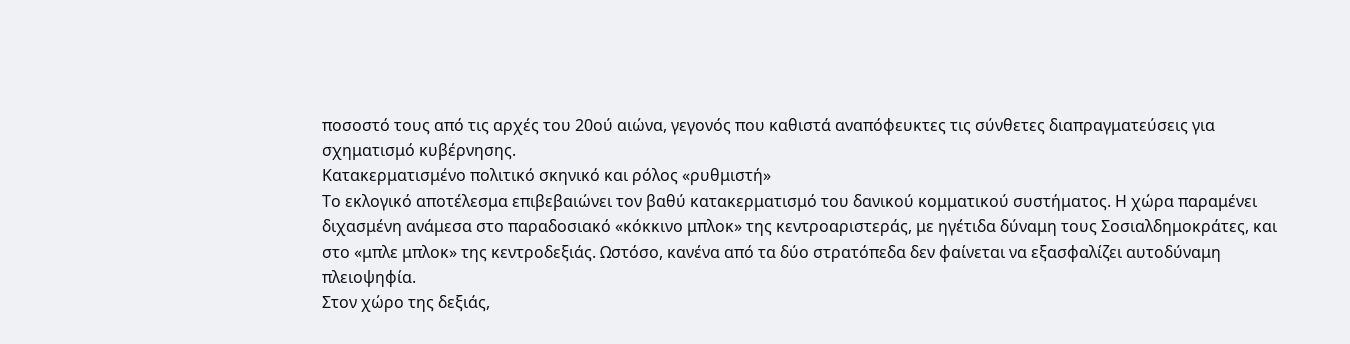ποσοστό τους από τις αρχές του 20ού αιώνα, γεγονός που καθιστά αναπόφευκτες τις σύνθετες διαπραγματεύσεις για σχηματισμό κυβέρνησης.
Κατακερματισμένο πολιτικό σκηνικό και ρόλος «ρυθμιστή»
Το εκλογικό αποτέλεσμα επιβεβαιώνει τον βαθύ κατακερματισμό του δανικού κομματικού συστήματος. Η χώρα παραμένει διχασμένη ανάμεσα στο παραδοσιακό «κόκκινο μπλοκ» της κεντροαριστεράς, με ηγέτιδα δύναμη τους Σοσιαλδημοκράτες, και στο «μπλε μπλοκ» της κεντροδεξιάς. Ωστόσο, κανένα από τα δύο στρατόπεδα δεν φαίνεται να εξασφαλίζει αυτοδύναμη πλειοψηφία.
Στον χώρο της δεξιάς,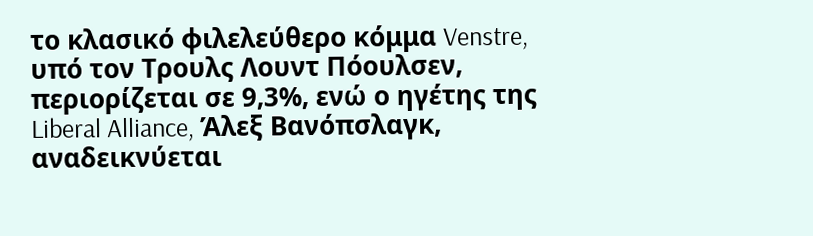το κλασικό φιλελεύθερο κόμμα Venstre, υπό τον Τρουλς Λουντ Πόουλσεν, περιορίζεται σε 9,3%, ενώ ο ηγέτης της Liberal Alliance, Άλεξ Βανόπσλαγκ, αναδεικνύεται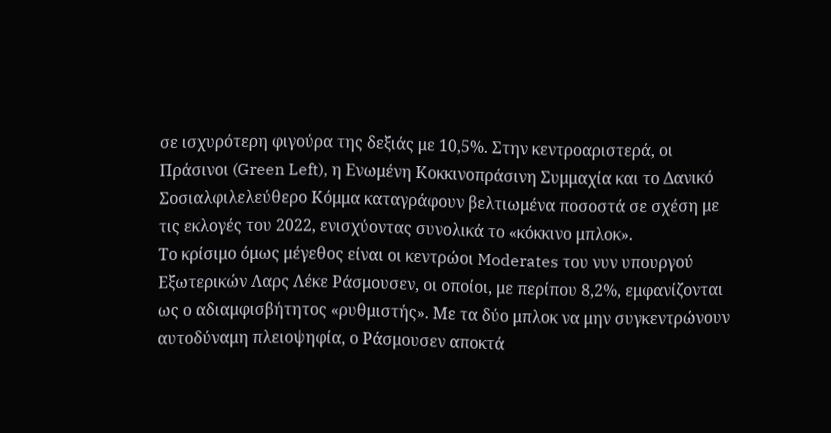σε ισχυρότερη φιγούρα της δεξιάς με 10,5%. Στην κεντροαριστερά, οι Πράσινοι (Green Left), η Ενωμένη Κοκκινοπράσινη Συμμαχία και το Δανικό Σοσιαλφιλελεύθερο Κόμμα καταγράφουν βελτιωμένα ποσοστά σε σχέση με τις εκλογές του 2022, ενισχύοντας συνολικά το «κόκκινο μπλοκ».
Το κρίσιμο όμως μέγεθος είναι οι κεντρώοι Moderates του νυν υπουργού Εξωτερικών Λαρς Λέκε Ράσμουσεν, οι οποίοι, με περίπου 8,2%, εμφανίζονται ως ο αδιαμφισβήτητος «ρυθμιστής». Με τα δύο μπλοκ να μην συγκεντρώνουν αυτοδύναμη πλειοψηφία, ο Ράσμουσεν αποκτά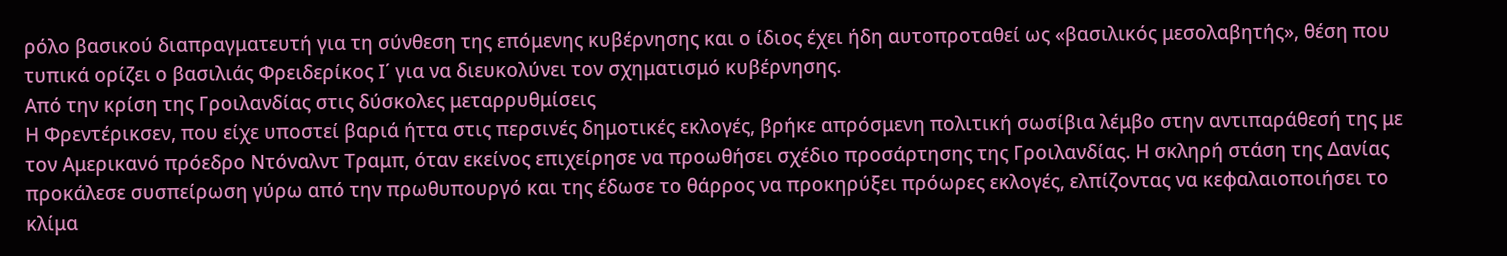ρόλο βασικού διαπραγματευτή για τη σύνθεση της επόμενης κυβέρνησης και ο ίδιος έχει ήδη αυτοπροταθεί ως «βασιλικός μεσολαβητής», θέση που τυπικά ορίζει ο βασιλιάς Φρειδερίκος Ι΄ για να διευκολύνει τον σχηματισμό κυβέρνησης.
Από την κρίση της Γροιλανδίας στις δύσκολες μεταρρυθμίσεις
Η Φρεντέρικσεν, που είχε υποστεί βαριά ήττα στις περσινές δημοτικές εκλογές, βρήκε απρόσμενη πολιτική σωσίβια λέμβο στην αντιπαράθεσή της με τον Αμερικανό πρόεδρο Ντόναλντ Τραμπ, όταν εκείνος επιχείρησε να προωθήσει σχέδιο προσάρτησης της Γροιλανδίας. Η σκληρή στάση της Δανίας προκάλεσε συσπείρωση γύρω από την πρωθυπουργό και της έδωσε το θάρρος να προκηρύξει πρόωρες εκλογές, ελπίζοντας να κεφαλαιοποιήσει το κλίμα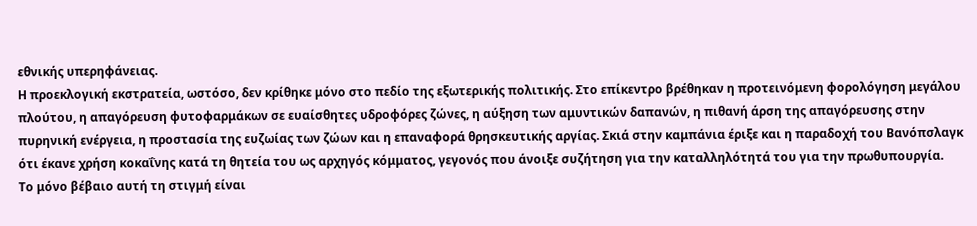εθνικής υπερηφάνειας.
Η προεκλογική εκστρατεία, ωστόσο, δεν κρίθηκε μόνο στο πεδίο της εξωτερικής πολιτικής. Στο επίκεντρο βρέθηκαν η προτεινόμενη φορολόγηση μεγάλου πλούτου, η απαγόρευση φυτοφαρμάκων σε ευαίσθητες υδροφόρες ζώνες, η αύξηση των αμυντικών δαπανών, η πιθανή άρση της απαγόρευσης στην πυρηνική ενέργεια, η προστασία της ευζωίας των ζώων και η επαναφορά θρησκευτικής αργίας. Σκιά στην καμπάνια έριξε και η παραδοχή του Βανόπσλαγκ ότι έκανε χρήση κοκαΐνης κατά τη θητεία του ως αρχηγός κόμματος, γεγονός που άνοιξε συζήτηση για την καταλληλότητά του για την πρωθυπουργία.
Το μόνο βέβαιο αυτή τη στιγμή είναι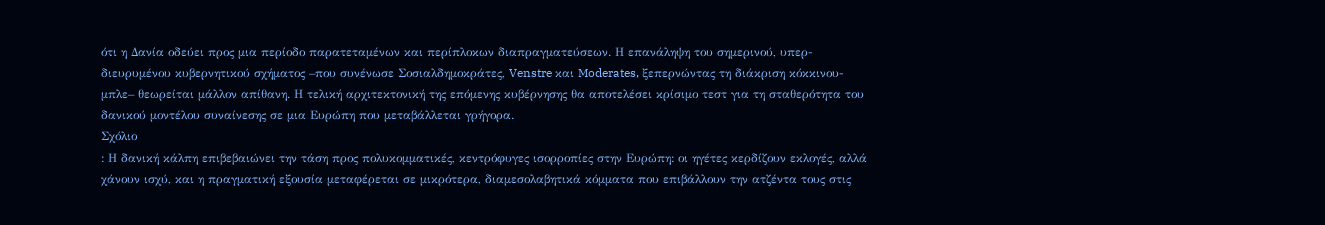ότι η Δανία οδεύει προς μια περίοδο παρατεταμένων και περίπλοκων διαπραγματεύσεων. Η επανάληψη του σημερινού, υπερ-διευρυμένου κυβερνητικού σχήματος –που συνένωσε Σοσιαλδημοκράτες, Venstre και Moderates, ξεπερνώντας τη διάκριση κόκκινου-μπλε– θεωρείται μάλλον απίθανη. Η τελική αρχιτεκτονική της επόμενης κυβέρνησης θα αποτελέσει κρίσιμο τεστ για τη σταθερότητα του δανικού μοντέλου συναίνεσης σε μια Ευρώπη που μεταβάλλεται γρήγορα.
Σχόλιο
: Η δανική κάλπη επιβεβαιώνει την τάση προς πολυκομματικές, κεντρόφυγες ισορροπίες στην Ευρώπη: οι ηγέτες κερδίζουν εκλογές, αλλά χάνουν ισχύ, και η πραγματική εξουσία μεταφέρεται σε μικρότερα, διαμεσολαβητικά κόμματα που επιβάλλουν την ατζέντα τους στις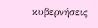κυβερνήσεις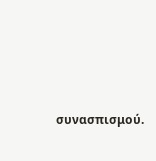συνασπισμού.